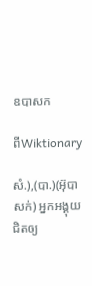ឧបាសក

ពីWiktionary

សំ.),(បា.)(អ៊ុបាសក់) អ្នកអង្គុយជិតឲ្យ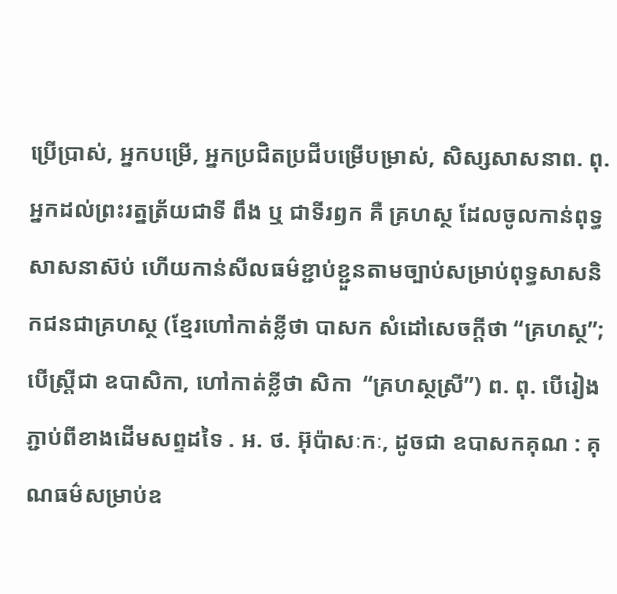ប្រើប្រាស់, អ្នកបម្រើ, អ្នកប្រជិតប្រជីបម្រើបម្រាស់, សិស្សសាសនាព. ពុ. អ្នកដល់ព្រះរត្នត្រ័យជាទី ពឹង ឬ ជាទីរឭក គឺ គ្រហស្ថ ដែលចូលកាន់ពុទ្ធសាសនាស៊ប់ ហើយកាន់សីលធម៌ខ្ជាប់ខ្ជួនតាមច្បាប់សម្រាប់ពុទ្ធសាសនិកជនជាគ្រហស្ថ (ខ្មែរហៅកាត់ខ្លីថា បាសក សំដៅសេចក្ដីថា “គ្រហស្ថ”; បើស្ត្រីជា ឧបាសិកា, ហៅកាត់ខ្លីថា សិកា  “គ្រហស្ថស្រី”) ព. ពុ. បើរៀងភ្ជាប់ពីខាងដើមសព្ទដទៃ . អ. ថ. អ៊ុប៉ាសៈកៈ, ដូចជា ឧបាសកគុណ : គុណធម៌សម្រាប់ឧ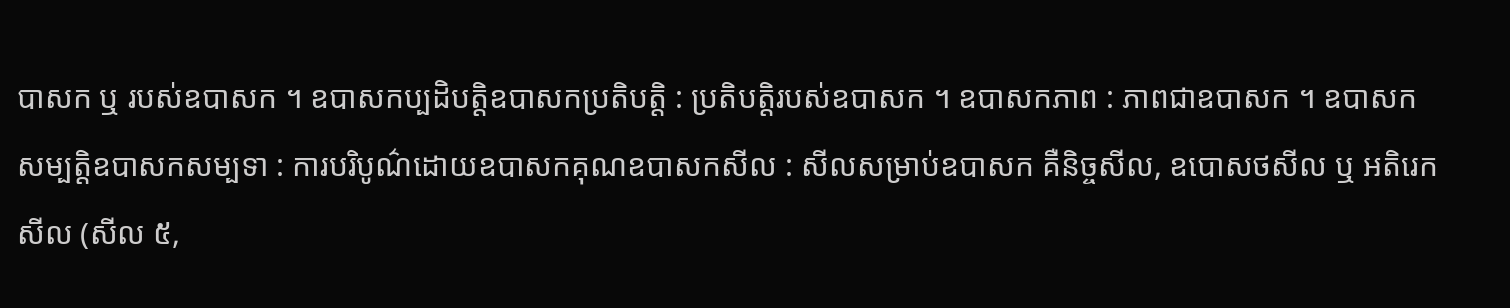បាសក ឬ របស់ឧបាសក ។ ឧបាសកប្បដិបត្តិឧបាសកប្រតិបត្តិ : ប្រតិបត្តិរបស់ឧបាសក ។ ឧបាសកភាព : ភាពជាឧបាសក ។ ឧបាសកសម្បត្តិឧបាសកសម្បទា : ការបរិបូណ៌ដោយឧបាសកគុណឧបាសកសីល : សីលសម្រាប់ឧបាសក គឺនិច្ចសីល, ឧបោសថសីល ឬ អតិរេកសីល (សីល ៥,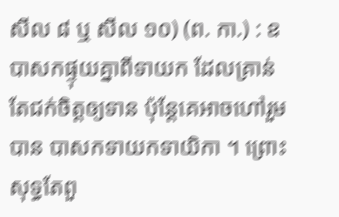សីល ៨ ឬ សីល ១០) (ព. កា.) : ឧបាសកផ្ទុយគ្នាពីទាយក ដែលគ្រាន់តែជក់ចិត្តឲ្យទាន ប៉ុន្តែគេអាចហៅរួមបាន បាសកទាយកទាយិកា ។ ព្រោះសុទ្ធតែពួ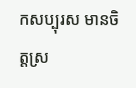កសប្បុរស មានចិត្តស្រ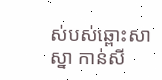ស់បស់ឆ្ពោះសាស្នា កាន់សី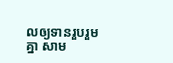លឲ្យទានរួបរួមគ្នា សាម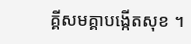គ្គីសមគ្គាបង្កើតសុខ ។